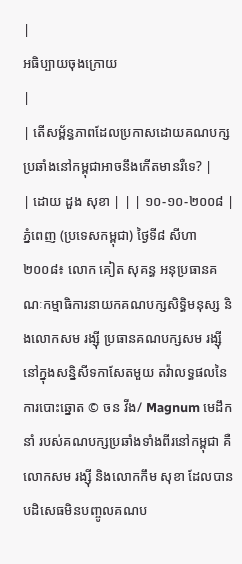|
អធិប្បាយចុងក្រោយ
|
| តើសម្ព័ន្ធភាពដែលប្រកាសដោយគណបក្សប្រឆាំងនៅកម្ពុជាអាចនឹងកើតមានរឺទេ? |
| ដោយ ដួង សុខា | | | ១០-១០-២០០៨ | ភ្នំពេញ (ប្រទេសកម្ពុជា) ថ្ងៃទី៨ សីហា ២០០៨៖ លោក គៀត សុគន្ធ អនុប្រធានគណៈកម្មាធិការនាយកគណបក្សសិទ្ធិមនុស្ស និងលោកសម រង្ស៊ី ប្រធានគណបក្សសម រង្ស៊ីនៅក្នុងសន្និសីទកាសែតមួយ តវ៉ាលទ្ធផលនៃការបោះឆ្នោត © ចន វីង/ Magnum មេដឹកនាំ របស់គណបក្សប្រឆាំងទាំងពីរនៅកម្ពុជា គឺលោកសម រង្ស៊ី និងលោកកឹម សុខា ដែលបានបដិសេធមិនបញ្ចូលគណប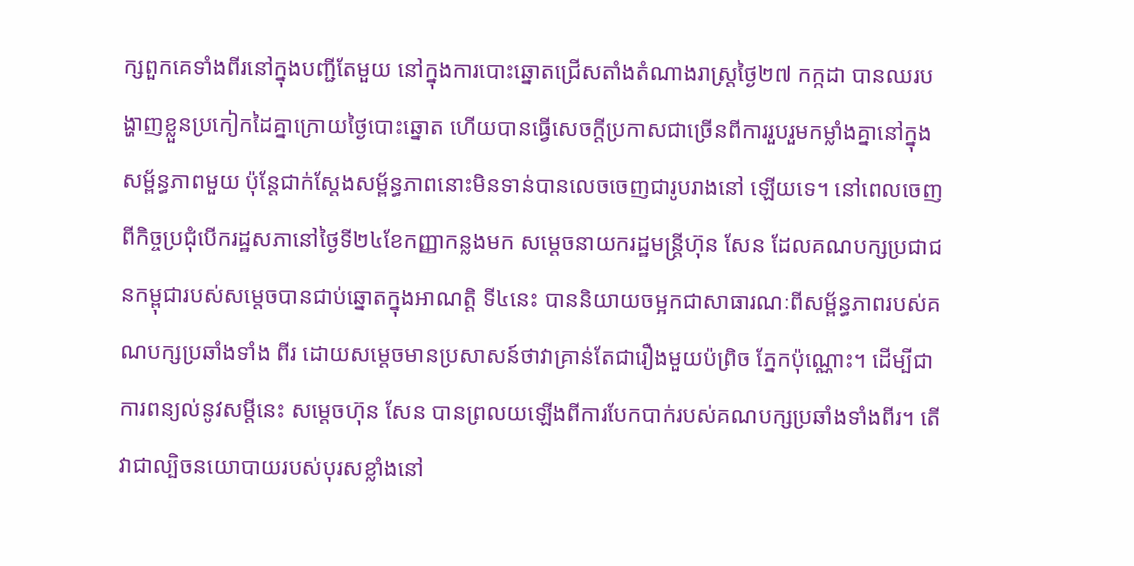ក្សពួកគេទាំងពីរនៅក្នុងបញ្ជីតែមួយ នៅក្នុងការបោះឆ្នោតជ្រើសតាំងតំណាងរាស្រ្តថ្ងៃ២៧ កក្កដា បានឈរបង្ហាញខ្លួនប្រកៀកដៃគ្នាក្រោយថ្ងៃបោះឆ្នោត ហើយបានធ្វើសេចក្តីប្រកាសជាច្រើនពីការរួបរួមកម្លាំងគ្នានៅក្នុង សម្ព័ន្ធភាពមួយ ប៉ុន្តែជាក់ស្តែងសម្ព័ន្ធភាពនោះមិនទាន់បានលេចចេញជារូបរាងនៅ ឡើយទេ។ នៅពេលចេញពីកិច្ចប្រជុំបើករដ្ឋសភានៅថ្ងៃទី២៤ខែកញ្ញាកន្លងមក សម្តេចនាយករដ្ឋមន្ត្រីហ៊ុន សែន ដែលគណបក្សប្រជាជនកម្ពុជារបស់សម្តេចបានជាប់ឆ្នោតក្នុងអាណត្តិ ទី៤នេះ បាននិយាយចម្អកជាសាធារណៈពីសម្ព័ន្ធភាពរបស់គណបក្សប្រឆាំងទាំង ពីរ ដោយសម្តេចមានប្រសាសន៍ថាវាគ្រាន់តែជារឿងមួយប៉ព្រិច ភ្នែកប៉ុណ្ណោះ។ ដើម្បីជាការពន្យល់នូវសម្តីនេះ សម្តេចហ៊ុន សែន បានព្រលយឡើងពីការបែកបាក់របស់គណបក្សប្រឆាំងទាំងពីរ។ តើវាជាល្បិចនយោបាយរបស់បុរសខ្លាំងនៅ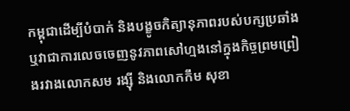កម្ពុជាដើម្បីបំបាក់ និងបង្ខូចកិត្យានុភាពរបស់បក្សប្រឆាំង ឬវាជាការលេចចេញនូវភាពសៅហ្មងនៅក្នុងកិច្ចព្រមព្រៀងរវាងលោកសម រង្ស៊ី និងលោកកឹម សុខា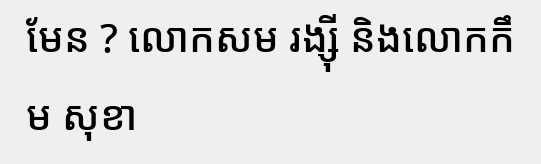មែន ? លោកសម រង្ស៊ី និងលោកកឹម សុខា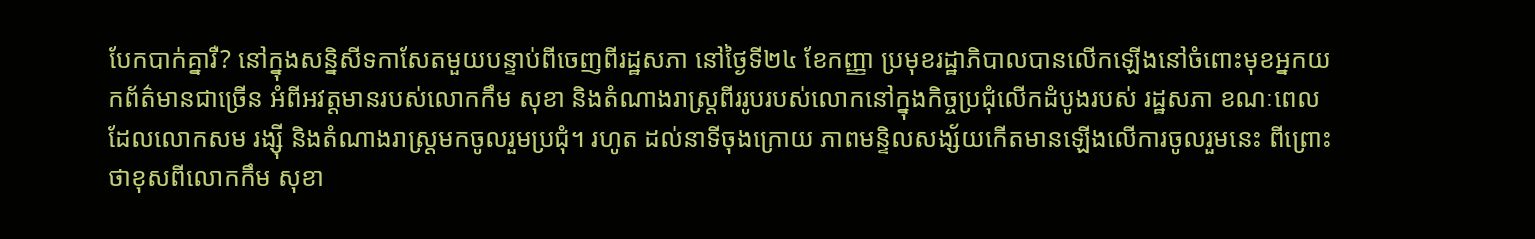បែកបាក់គ្នារឺ? នៅក្នុងសន្និសីទកាសែតមួយបន្ទាប់ពីចេញពីរដ្ឋសភា នៅថ្ងៃទី២៤ ខែកញ្ញា ប្រមុខរដ្ឋាភិបាលបានលើកឡើងនៅចំពោះមុខអ្នកយកព័ត៌មានជាច្រើន អំពីអវត្តមានរបស់លោកកឹម សុខា និងតំណាងរាស្រ្តពីររូបរបស់លោកនៅក្នុងកិច្ចប្រជុំលើកដំបូងរបស់ រដ្ឋសភា ខណៈពេលដែលលោកសម រង្ស៊ី និងតំណាងរាស្រ្តមកចូលរួមប្រជុំ។ រហូត ដល់នាទីចុងក្រោយ ភាពមន្ទិលសង្ស័យកើតមានឡើងលើការចូលរួមនេះ ពីព្រោះថាខុសពីលោកកឹម សុខា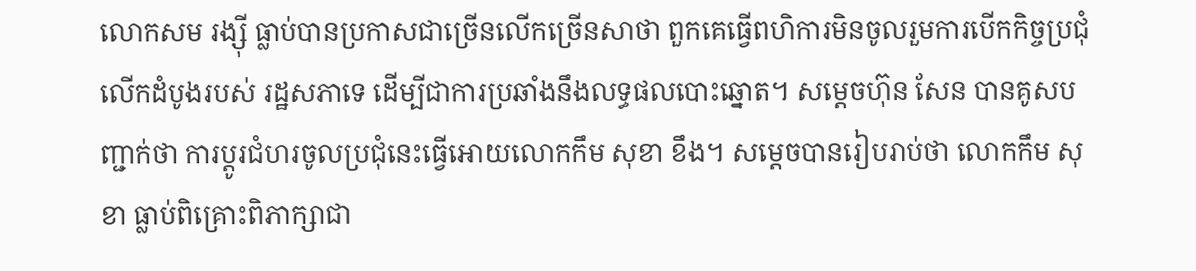លោកសម រង្ស៊ី ធ្លាប់បានប្រកាសជាច្រើនលើកច្រើនសាថា ពួកគេធ្វើពហិការមិនចូលរួមការបើកកិច្ចប្រជុំលើកដំបូងរបស់ រដ្ឋសភាទេ ដើម្បីជាការប្រឆាំងនឹងលទ្ធផលបោះឆ្នោត។ សម្តេចហ៊ុន សែន បានគូសបញ្ជាក់ថា ការប្តូរជំហរចូលប្រជុំនេះធ្វើអោយលោកកឹម សុខា ខឹង។ សម្តេចបានរៀបរាប់ថា លោកកឹម សុខា ធ្លាប់ពិគ្រោះពិភាក្សាជា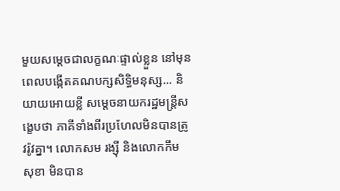មួយសម្តេចជាលក្ខណៈផ្ទាល់ខ្លួន នៅមុនពេលបង្កើតគណបក្សសិទ្ធិមនុស្ស... និយាយអោយខ្លី សម្តេចនាយករដ្ឋមន្ត្រីសង្ខេបថា ភាគីទាំងពីរប្រហែលមិនបានត្រូវរ៉ូវគ្នា។ លោកសម រង្ស៊ី និងលោកកឹម សុខា មិនបាន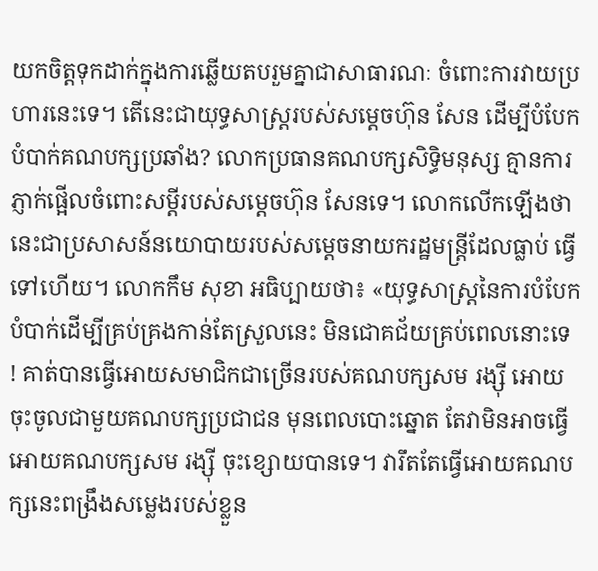យកចិត្តទុកដាក់ក្នុងការឆ្លើយតបរួមគ្នាជាសាធារណៈ ចំពោះការវាយប្រហារនេះទេ។ តើនេះជាយុទ្ធសាស្រ្តរបស់សម្តេចហ៊ុន សែន ដើម្បីបំបែកបំបាក់គណបក្សប្រឆាំង? លោកប្រធានគណបក្សសិទ្ធិមនុស្ស គ្មានការភ្ញាក់ផ្អើលចំពោះសម្តីរបស់សម្តេចហ៊ុន សែនទេ។ លោកលើកឡើងថា នេះជាប្រសាសន៍នយោបាយរបស់សម្តេចនាយករដ្ឋមន្ត្រីដែលធ្លាប់ ធ្វើទៅហើយ។ លោកកឹម សុខា អធិប្បាយថា៖ «យុទ្ធសាស្រ្តនៃការបំបែកបំបាក់ដើម្បីគ្រប់គ្រងកាន់តែស្រួលនេះ មិនជោគជ័យគ្រប់ពេលនោះទេ ! គាត់បានធ្វើអោយសមាជិកជាច្រើនរបស់គណបក្សសម រង្ស៊ី អោយចុះចូលជាមួយគណបក្សប្រជាជន មុនពេលបោះឆ្នោត តែវាមិនអាចធ្វើអោយគណបក្សសម រង្ស៊ី ចុះខ្សោយបានទេ។ វារឹតតែធ្វើអោយគណបក្សនេះពង្រឹងសម្លេងរបស់ខ្លួន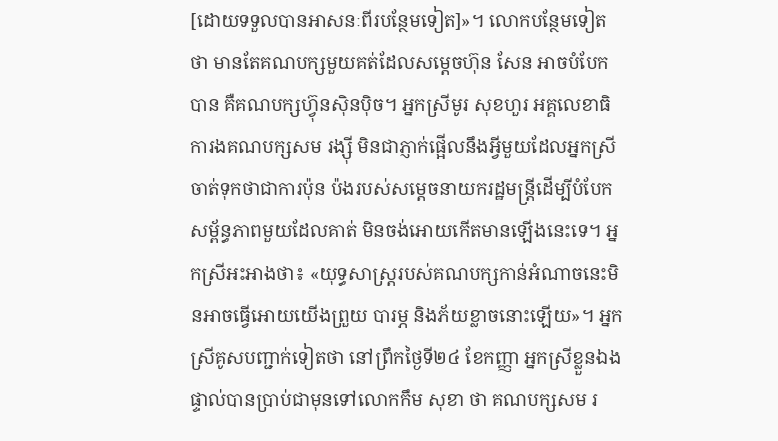[ដោយទទួលបានអាសនៈពីរបន្ថែមទៀត]»។ លោកបន្ថែមទៀតថា មានតែគណបក្សមួយគត់ដែលសម្តេចហ៊ុន សែន អាចបំបែកបាន គឺគណបក្សហ៊្វុនស៊ិនប៉ិច។ អ្នកស្រីមូរ សុខហួរ អគ្គលេខាធិការងគណបក្សសម រង្ស៊ី មិនជាភ្ញាក់ផ្អើលនឹងអ្វីមួយដែលអ្នកស្រីចាត់ទុកថាជាការប៉ុន ប៉ងរបស់សម្តេចនាយករដ្ឋមន្ត្រីដើម្បីបំបែកសម្ព័ន្ធភាពមួយដែលគាត់ មិនចង់អោយកើតមានឡើងនេះទេ។ អ្នកស្រីអះអាងថា៖ «យុទ្ធសាស្រ្តរបស់គណបក្សកាន់អំណាចនេះមិនអាចធ្វើអោយយើងព្រួយ បារម្ភ និងភ័យខ្លាចនោះឡើយ»។ អ្នកស្រីគូសបញ្ជាក់ទៀតថា នៅព្រឹកថ្ងៃទី២៤ ខែកញ្ញា អ្នកស្រីខ្លួនឯងផ្ទាល់បានប្រាប់ជាមុនទៅលោកកឹម សុខា ថា គណបក្សសម រ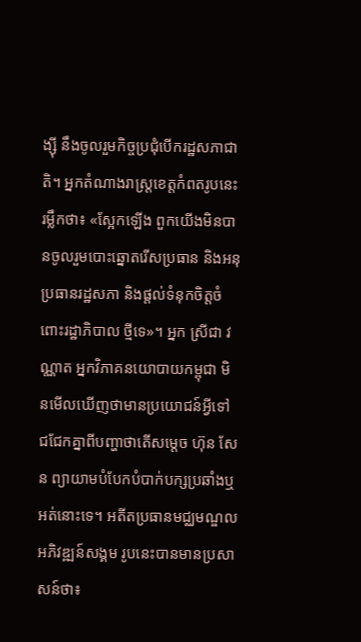ង្ស៊ី នឹងចូលរួមកិច្ចប្រជុំបើករដ្ឋសភាជាតិ។ អ្នកតំណាងរាស្រ្តខេត្តកំពតរូបនេះរម្លឹកថា៖ «ស្អែកឡើង ពួកយើងមិនបានចូលរួមបោះឆ្នោតរើសប្រធាន និងអនុប្រធានរដ្ឋសភា និងផ្តល់ទំនុកចិត្តចំពោះរដ្ឋាភិបាល ថ្មីទេ»។ អ្នក ស្រីជា វណ្ណាត អ្នកវិភាគនយោបាយកម្ពុជា មិនមើលឃើញថាមានប្រយោជន៍អ្វីទៅជជែកគ្នាពីបញ្ហាថាតើសម្តេច ហ៊ុន សែន ព្យាយាមបំបែកបំបាក់បក្សប្រឆាំងឬអត់នោះទេ។ អតីតប្រធានមជ្ឈមណ្ឌលអភិវឌ្ឍន៍សង្គម រូបនេះបានមានប្រសាសន៍ថា៖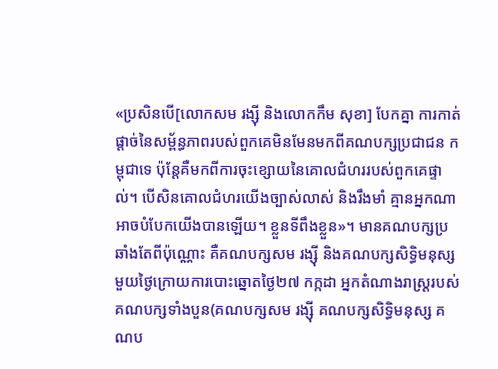«ប្រសិនបើ[លោកសម រង្ស៊ី និងលោកកឹម សុខា] បែកគ្នា ការកាត់ផ្តាច់នៃសម្ព័ន្ធភាពរបស់ពួកគេមិនមែនមកពីគណបក្សប្រជាជន កម្ពុជាទេ ប៉ុន្តែគឺមកពីការចុះខ្សោយនៃគោលជំហររបស់ពួកគេផ្ទាល់។ បើសិនគោលជំហរយើងច្បាស់លាស់ និងរឹងមាំ គ្មានអ្នកណាអាចបំបែកយើងបានឡើយ។ ខ្លួនទីពឹងខ្លួន»។ មានគណបក្សប្រឆាំងតែពីប៉ុណ្ណោះ គឺគណបក្សសម រង្ស៊ី និងគណបក្សសិទ្ធិមនុស្ស មួយថ្ងៃក្រោយការបោះឆ្នោតថ្ងៃ២៧ កក្កដា អ្នកតំណាងរាស្រ្តរបស់គណបក្សទាំងបួន(គណបក្សសម រង្ស៊ី គណបក្សសិទ្ធិមនុស្ស គណប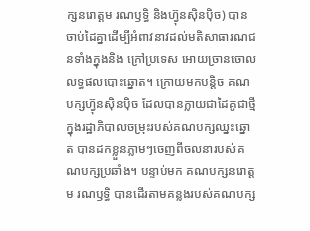ក្សនរោត្តម រណឫទ្ធិ និងហ៊្វុនស៊ិនប៉ិច) បានចាប់ដៃគ្នាដើម្បីអំពាវនាវដល់មតិសាធារណជនទាំងក្នុងនិង ក្រៅប្រទេស អោយច្រានចោលលទ្ធផលបោះឆ្នោត។ ក្រោយមកបន្តិច គណបក្សហ៊្វុនស៊ិនប៉ិច ដែលបានក្លាយជាដៃគូជាថ្មី ក្នុងរដ្ឋាភិបាលចម្រុះរបស់គណបក្សឈ្នះឆ្នោត បានដកខ្លួនភ្លាមៗចេញពីចលនារបស់គណបក្សប្រឆាំង។ បន្ទាប់មក គណបក្សនរោត្តម រណឫទ្ធិ បានដើរតាមគន្លងរបស់គណបក្ស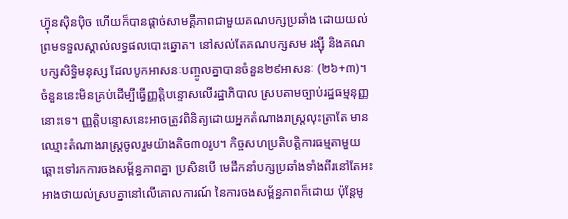ហ៊្វុនស៊ិនប៉ិច ហើយក៏បានផ្តាច់សាមគ្គីភាពជាមួយគណបក្សប្រឆាំង ដោយយល់ព្រមទទួលស្គាល់លទ្ធផលបោះឆ្នោត។ នៅសល់តែគណបក្សសម រង្ស៊ី និងគណបក្សសិទ្ធិមនុស្ស ដែលបូកអាសនៈបញ្ចូលគ្នាបានចំនួន២៩អាសនៈ (២៦+៣)។ ចំនួននេះមិនគ្រប់ដើម្បីធ្វើញ្ញត្តិបន្ទោសលើរដ្ឋាភិបាល ស្របតាមច្បាប់រដ្ឋធម្មនុញ្ញនោះទេ។ ញ្ញត្តិបន្ទោសនេះអាចត្រូវពិនិត្យដោយអ្នកតំណាងរាស្រ្តលុះត្រាតែ មានឈ្មោះតំណាងរាស្រ្តចូលរួមយ៉ាងតិច៣០រូប។ កិច្ចសហប្រតិបត្តិការធម្មតាមួយ ឆ្ពោះទៅរកការចងសម្ព័ន្ធភាពគ្នា ប្រសិនបើ មេដឹកនាំបក្សប្រឆាំងទាំងពីរនៅតែអះអាងថាយល់ស្របគ្នានៅលើគោលការណ៍ នៃការចងសម្ព័ន្ធភាពក៏ដោយ ប៉ុន្តែមូ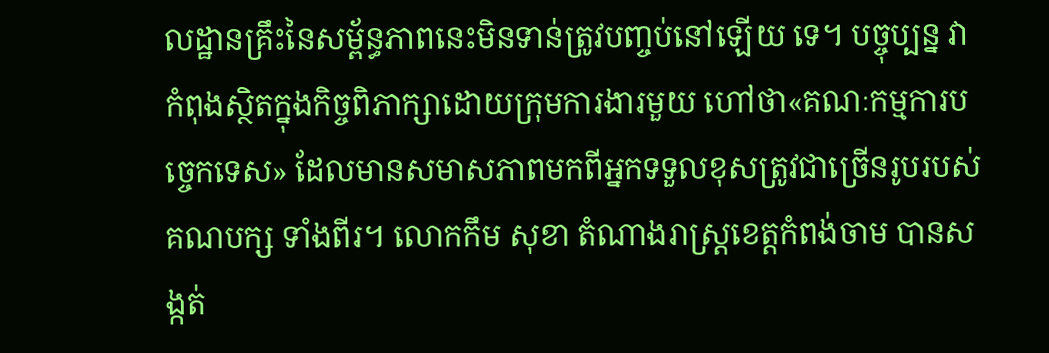លដ្ឋានគ្រឹះនៃសម្ព័ន្ធភាពនេះមិនទាន់ត្រូវបញ្ចប់នៅឡើយ ទេ។ បច្ចុប្បន្ន វាកំពុងស្ថិតក្នុងកិច្ចពិភាក្សាដោយក្រុមការងារមួយ ហៅថា«គណៈកម្មការបច្ចេកទេស» ដែលមានសមាសភាពមកពីអ្នកទទួលខុសត្រូវជាច្រើនរូបរបស់គណបក្ស ទាំងពីរ។ លោកកឹម សុខា តំណាងរាស្រ្តខេត្តកំពង់ចាម បានសង្កត់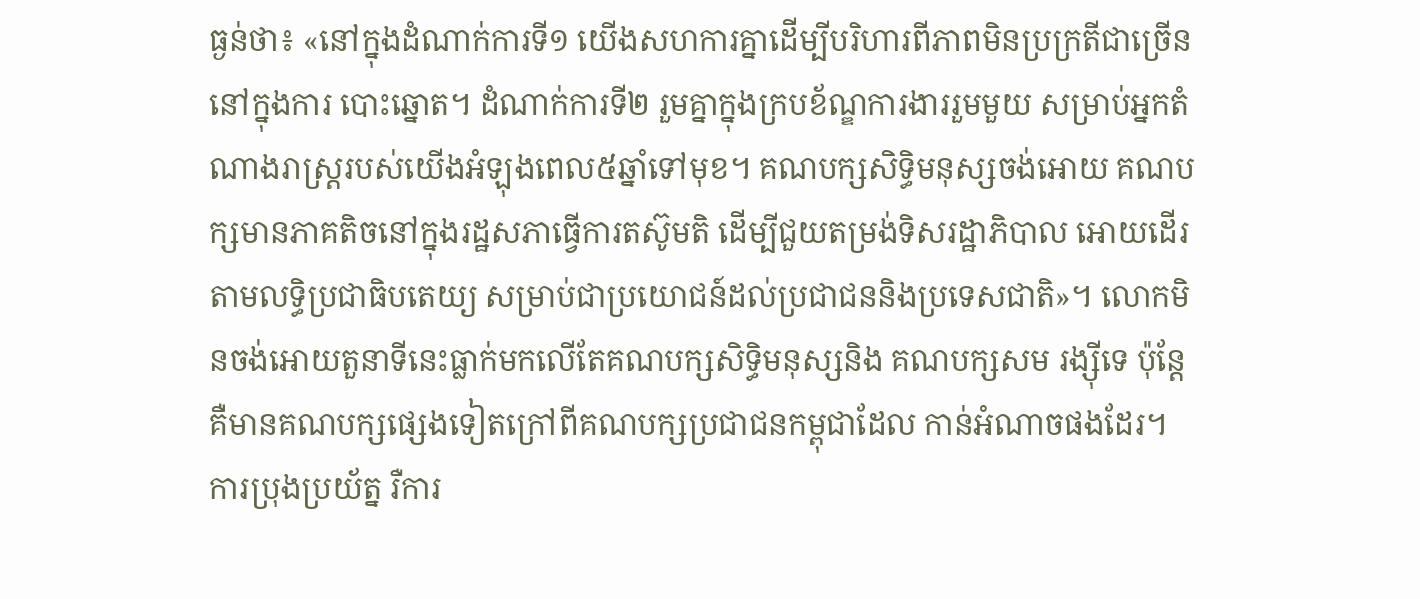ធ្ងន់ថា៖ «នៅក្នុងដំណាក់ការទី១ យើងសហការគ្នាដើម្បីបរិហារពីភាពមិនប្រក្រតីជាច្រើននៅក្នុងការ បោះឆ្នោត។ ដំណាក់ការទី២ រួមគ្នាក្នុងក្របខ័ណ្ឌការងាររួមមួយ សម្រាប់អ្នកតំណាងរាស្រ្តរបស់យើងអំឡុងពេល៥ឆ្នាំទៅមុខ។ គណបក្សសិទ្ធិមនុស្សចង់អោយ គណបក្សមានភាគតិចនៅក្នុងរដ្ឋសភាធ្វើការតស៊ូមតិ ដើម្បីជួយតម្រង់ទិសរដ្ឋាភិបាល អោយដើរតាមលទ្ធិប្រជាធិបតេយ្យ សម្រាប់ជាប្រយោជន៍ដល់ប្រជាជននិងប្រទេសជាតិ»។ លោកមិនចង់អោយតួនាទីនេះធ្លាក់មកលើតែគណបក្សសិទ្ធិមនុស្សនិង គណបក្សសម រង្ស៊ីទេ ប៉ុន្តែគឺមានគណបក្សផ្សេងទៀតក្រៅពីគណបក្សប្រជាជនកម្ពុជាដែល កាន់អំណាចផងដែរ។ ការប្រុងប្រយ័ត្ន រឺការ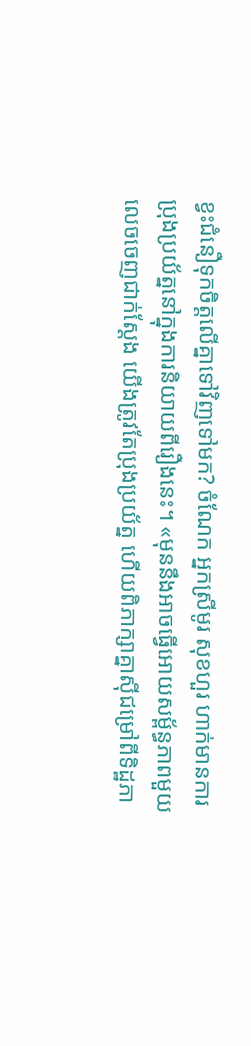ខ្វះជំនឿទុកចិត្តលើគ្នាទៅវិញទៅមក? ចំណែក អ្នកស្រីមូរ សុខហួរ ហាក់មានការប្រុងប្រយ័ត្ននៅក្នុងការនិយាយពីរឿងនេះ។ «មុននឹងអាចធ្វើអោយសម្ព័ន្ធភាពមួយលេចចេញជាក់ស្តែង យើងត្រូវតែប្រុងប្រយ័ត្ន ហើយពិភាក្សាគ្នាស៊ីជម្រៅពីទិដ្ឋភា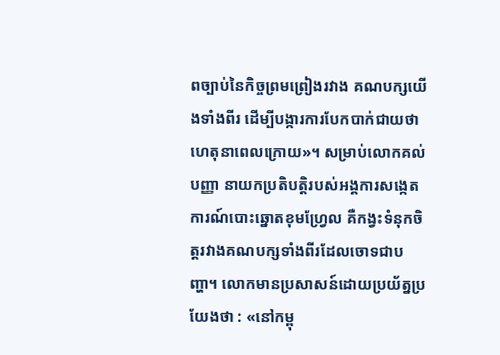ពច្បាប់នៃកិច្ចព្រមព្រៀងរវាង គណបក្សយើងទាំងពីរ ដើម្បីបង្ការការបែកបាក់ជាយថាហេតុនាពេលក្រោយ»។ សម្រាប់លោកគល់ បញ្ញា នាយកប្រតិបត្តិរបស់អង្គការសង្កេតការណ៍បោះឆ្នោតខុមហ្វ្រែល គឺកង្វះទំនុកចិត្តរវាងគណបក្សទាំងពីរដែលចោទជាបញ្ហា។ លោកមានប្រសាសន៍ដោយប្រយ័ត្នប្រយែងថា : «នៅកម្ពុ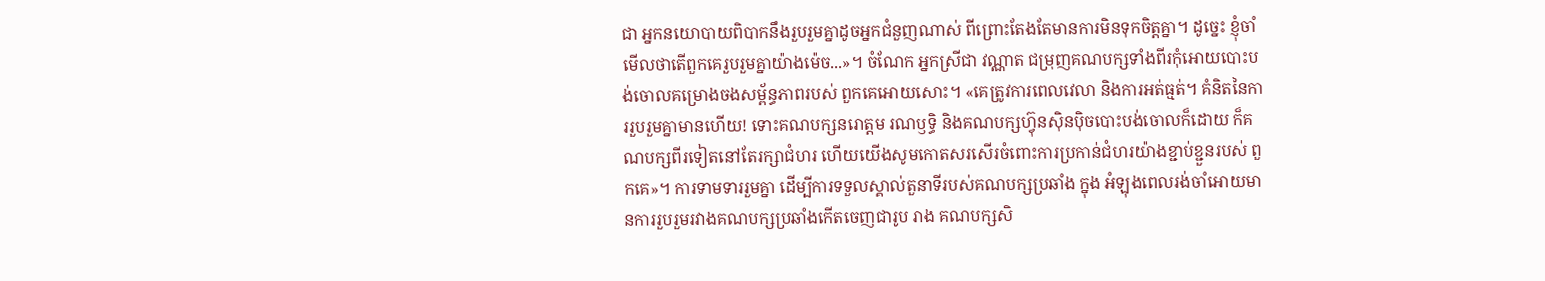ជា អ្នកនយោបាយពិបាកនឹងរួបរួមគ្នាដូចអ្នកជំនួញណាស់ ពីព្រោះតែងតែមានការមិនទុកចិត្តគ្នា។ ដូច្នេះ ខ្ញុំចាំមើលថាតើពួកគេរួបរួមគ្នាយ៉ាងម៉េច...»។ ចំណែក អ្នកស្រីជា វណ្ណាត ជម្រុញគណបក្សទាំងពីរកុំអោយបោះបង់ចោលគម្រោងចងសម្ព័ន្ធភាពរបស់ ពួកគេអោយសោះ។ «គេត្រូវការពេលវេលា និងការអត់ធ្មត់។ គំនិតនៃការរួបរួមគ្នាមានហើយ! ទោះគណបក្សនរោត្តម រណឫទ្ធិ និងគណបក្សហ៊្វុនស៊ិនប៉ិចបោះបង់ចោលក៏ដោយ ក៏គណបក្សពីរទៀតនៅតែរក្សាជំហរ ហើយយើងសូមកោតសរសើរចំពោះការប្រកាន់ជំហរយ៉ាងខ្ជាប់ខ្ជួនរបស់ ពួកគេ»។ ការទាមទាររួមគ្នា ដើម្បីការទទួលស្គាល់តួនាទីរបស់គណបក្សប្រឆាំង ក្នុង អំឡុងពេលរង់ចាំអោយមានការរួបរួមរវាងគណបក្សប្រឆាំងកើតចេញជារូប រាង គណបក្សសិ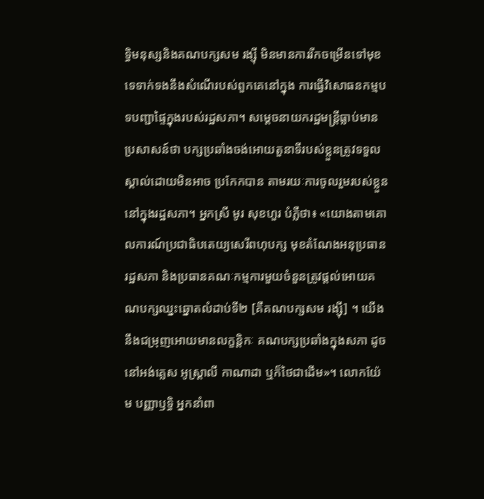ទ្ធិមនុស្សនិងគណបក្សសម រង្ស៊ី មិនមានការរីកចម្រើនទៅមុខទេទាក់ទងនឹងសំណើរបស់ពួកគេនៅក្នុង ការធ្វើវិសោធនកម្មបទបញ្ជាផ្ទៃក្នុងរបស់រដ្ឋសភា។ សម្តេចនាយករដ្ឋមន្ត្រីធ្លាប់មានប្រសាសន៍ថា បក្សប្រឆាំងចង់អោយតួនាទីរបស់ខ្លួនត្រូវទទួលស្គាល់ដោយមិនអាច ប្រកែកបាន តាមរយៈការចូលរួមរបស់ខ្លួននៅក្នុងរដ្ឋសភា។ អ្នកស្រី មូរ សុខហួរ បំភ្លឺថា៖ «យោងតាមគោលការណ៍ប្រជាធិបតេយ្យសេរីពហុបក្ស មុខតំណែងអនុប្រធានរដ្ឋសភា និងប្រធានគណៈកម្មការមួយចំនួនត្រូវផ្តល់អោយគណបក្សឈ្នះឆ្នោតលំដាប់ទី២ [គឺគណបក្សសម រង្ស៊ី] ។ យើងនឹងជម្រុញអោយមានលក្ខន្តិកៈ គណបក្សប្រឆាំងក្នុងសភា ដូចនៅអង់គ្លេស អូស្ត្រាលី កាណាដា ឬក៏ថៃជាដើម»។ លោកយ៉ែម បញ្ញាឫទ្ធិ អ្នកនាំពា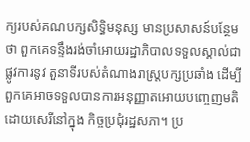ក្យរបស់គណបក្សសិទ្ធិមនុស្ស មានប្រសាសន៍បន្ថែមថា ពួកគេទន្ទឹងរង់ចាំអោយរដ្ឋាភិបាលទទួលស្គាល់ជាផ្លូវការនូវ តួនាទីរបស់តំណាងរាស្រ្តបក្សប្រឆាំង ដើម្បីពួកគេអាចទទួលបានការអនុញ្ញាតអោយបញ្ចេញមតិដោយសេរីនៅក្នុង កិច្ចប្រជុំរដ្ឋសភា។ ប្រ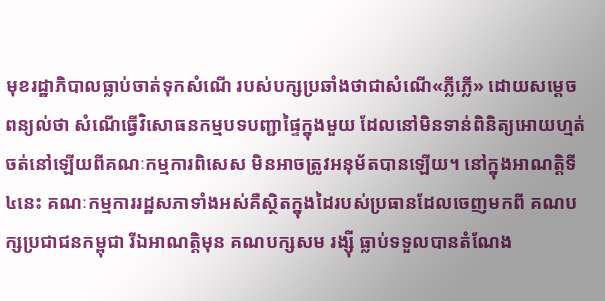មុខរដ្ឋាភិបាលធ្លាប់ចាត់ទុកសំណើ របស់បក្សប្រឆាំងថាជាសំណើ«ភ្លីភ្លើ» ដោយសម្តេចពន្យល់ថា សំណើធ្វើវិសោធនកម្មបទបញ្ជាផ្ទៃក្នុងមួយ ដែលនៅមិនទាន់ពិនិត្យអោយហ្មត់ចត់នៅឡើយពីគណៈកម្មការពិសេស មិនអាចត្រូវអនុម័តបានឡើយ។ នៅក្នុងអាណត្តិទី៤នេះ គណៈកម្មការរដ្ឋសភាទាំងអស់គឺស្ថិតក្នុងដៃរបស់ប្រធានដែលចេញមកពី គណបក្សប្រជាជនកម្ពុជា រីឯអាណត្តិមុន គណបក្សសម រង្ស៊ី ធ្លាប់ទទួលបានតំណែង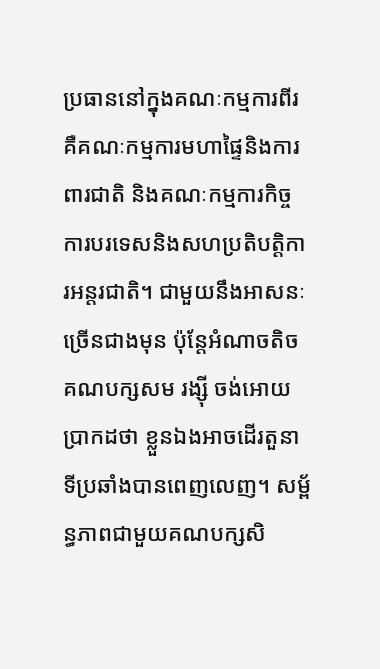ប្រធាននៅក្នុងគណៈកម្មការពីរ គឺគណៈកម្មការមហាផ្ទៃនិងការពារជាតិ និងគណៈកម្មការកិច្ចការបរទេសនិងសហប្រតិបត្តិការអន្តរជាតិ។ ជាមួយនឹងអាសនៈច្រើនជាងមុន ប៉ុន្តែអំណាចតិច គណបក្សសម រង្ស៊ី ចង់អោយប្រាកដថា ខ្លួនឯងអាចដើរតួនាទីប្រឆាំងបានពេញលេញ។ សម្ព័ន្ធភាពជាមួយគណបក្សសិ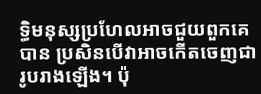ទ្ធិមនុស្សប្រហែលអាចជួយពួកគេបាន ប្រសិនបើវាអាចកើតចេញជារូបរាងឡើង។ ប៉ុ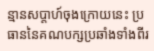ន្មានសប្តាហ៍ចុងក្រោយនេះ ប្រធាននៃគណបក្សប្រឆាំងទាំងពីរ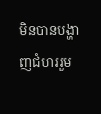មិនបានបង្ហាញជំហររួម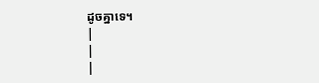ដូចគ្នាទេ។
|
|
|